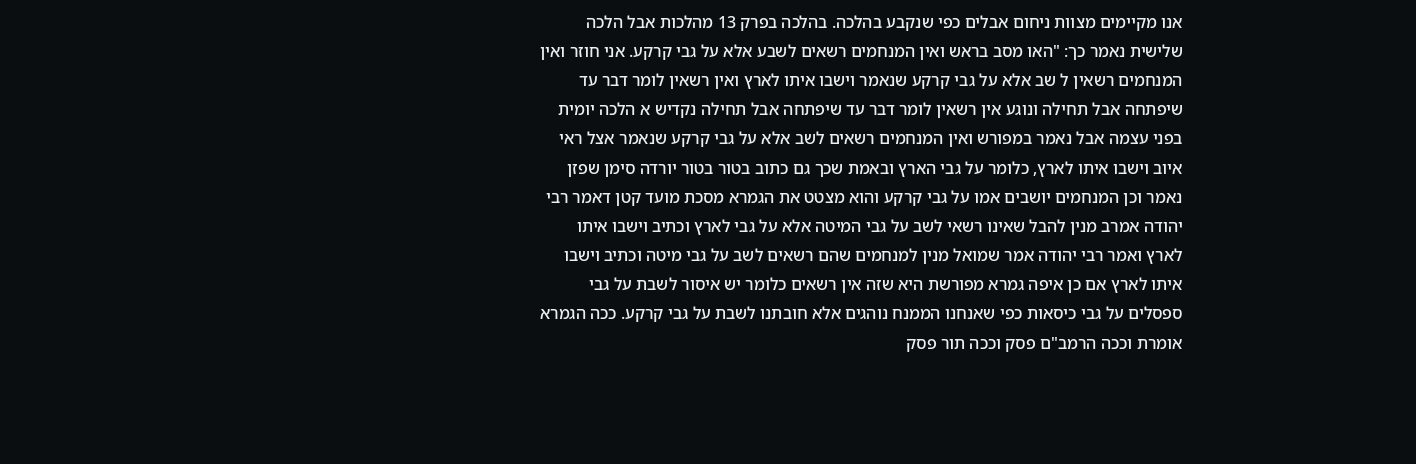אנו מקיימים מצוות ניחום אבלים כפי שנקבע בהלכה. בהלכה בפרק 13 מהלכות אבל הלכה שלישית נאמר כך: "האו מסב בראש ואין המנחמים רשאים לשבע אלא על גבי קרקע. אני חוזר ואין המנחמים רשאין ל שב אלא על גבי קרקע שנאמר וישבו איתו לארץ ואין רשאין לומר דבר עד שיפתחה אבל תחילה ונוגע אין רשאין לומר דבר עד שיפתחה אבל תחילה נקדיש א הלכה יומית בפני עצמה אבל נאמר במפורש ואין המנחמים רשאים לשב אלא על גבי קרקע שנאמר אצל ראי איוב וישבו איתו לארץ, כלומר על גבי הארץ ובאמת שכך גם כתוב בטור בטור יורדה סימן שפזן נאמר וכן המנחמים יושבים אמו על גבי קרקע והוא מצטט את הגמרא מסכת מועד קטן דאמר רבי יהודה אמרב מנין להבל שאינו רשאי לשב על גבי המיטה אלא על גבי לארץ וכתיב וישבו איתו לארץ ואמר רבי יהודה אמר שמואל מנין למנחמים שהם רשאים לשב על גבי מיטה וכתיב וישבו איתו לארץ אם כן איפה גמרא מפורשת היא שזה אין רשאים כלומר יש איסור לשבת על גבי ספסלים על גבי כיסאות כפי שאנחנו הממנח נוהגים אלא חובתנו לשבת על גבי קרקע. ככה הגמרא אומרת וככה הרמב"ם פסק וככה תור פסק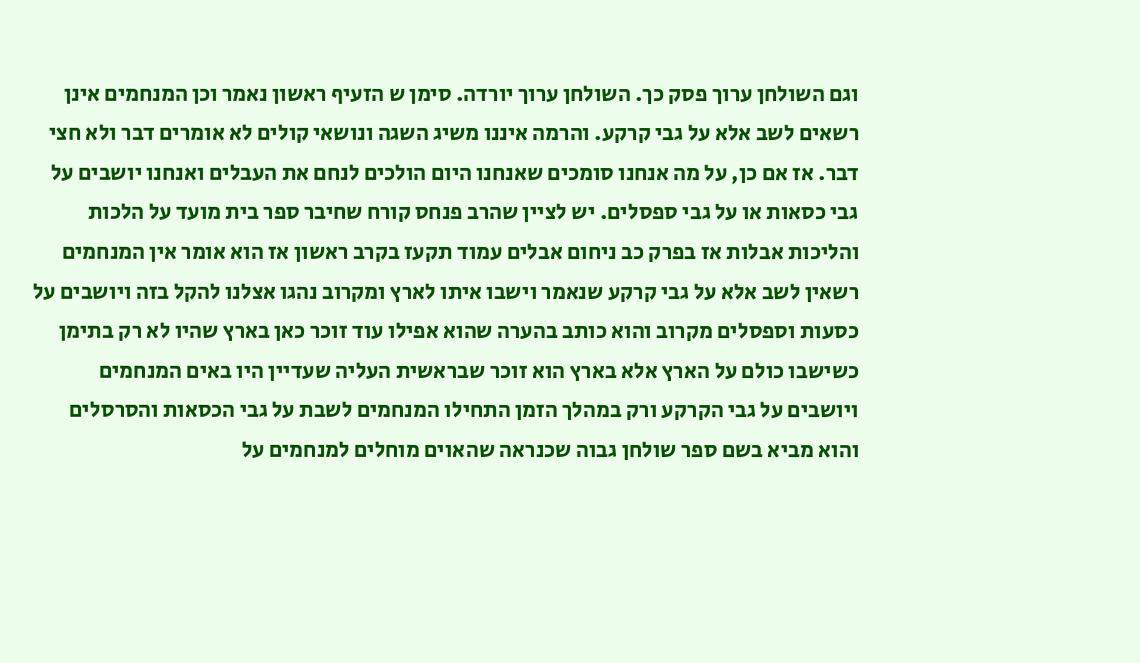וגם השולחן ערוך פסק כך. השולחן ערוך יורדה. סימן ש הזעיף ראשון נאמר וכן המנחמים אינן רשאים לשב אלא על גבי קרקע. והרמה איננו משיג השגה ונושאי קולים לא אומרים דבר ולא חצי דבר. אז אם כן, על מה אנחנו סומכים שאנחנו היום הולכים לנחם את העבלים ואנחנו יושבים על גבי כסאות או על גבי ספסלים. יש לציין שהרב פנחס קורח שחיבר ספר בית מועד על הלכות והליכות אבלות אז בפרק כב ניחום אבלים עמוד תקעז בקרב ראשון אז הוא אומר אין המנחמים רשאין לשב אלא על גבי קרקע שנאמר וישבו איתו לארץ ומקרוב נהגו אצלנו להקל בזה ויושבים על כסעות וספסלים מקרוב והוא כותב בהערה שהוא אפילו עוד זוכר כאן בארץ שהיו לא רק בתימן כשישבו כולם על הארץ אלא בארץ הוא זוכר שבראשית העליה שעדיין היו באים המנחמים ויושבים על גבי הקרקע ורק במהלך הזמן התחילו המנחמים לשבת על גבי הכסאות והסרסלים והוא מביא בשם ספר שולחן גבוה שכנראה שהאוים מוחלים למנחמים על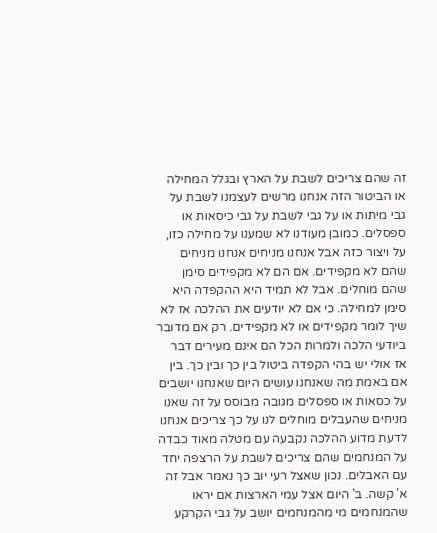זה שהם צריכים לשבת על הארץ ובגלל המחילה או הביטור הזה אנחנו מרשים לעצמנו לשבת על גבי מיתות או על גבי לשבת על גבי כיסאות או ספסלים. כמובן מעודנו לא שמענו על מחילה כזו, על ויצור כזה אבל אנחנו מניחים אנחנו מניחים שהם לא מקפידים. אם הם לא מקפידים סימן שהם מוחלים. אבל לא תמיד היא ההקפדה היא סימן למחילה. כי אם לא יודעים את ההלכה אז לא שיך לומר מקפידים או לא מקפידים. רק אם מדובר ביודעי הלכה ולמרות הכל הם אינם מעירים דבר אז אולי יש בהי הקפדה ביטול בין כך ובין כך. בין אם באמת מה שאנחנו עושים היום שאנחנו יושבים על כסאות או ספסלים מגובה מבוסס על זה שאנו מניחים שהעבלים מוחלים לנו על כך צריכים אנחנו לדעת מדוע ההלכה נקבעה עם מטלה מאוד כבדה על המנחמים שהם צריכים לשבת על הרצפה יחד עם האבלים. נכון שאצל רעי יוב כך נאמר אבל זה א' קשה. ב' היום אצל עמי הארצות אם יראו שהמנחמים מי מהמנחמים יושב על גבי הקרקע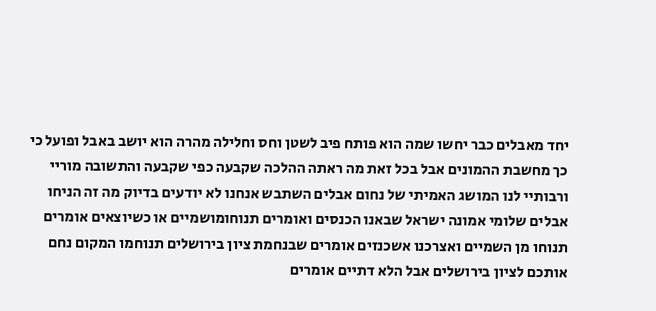יחד מאבלים כבר יחשו שמה הוא פותח פיב לשטן וחס וחלילה מהרה הוא יושב באבל ופועל כי כך מחשבת ההמונים אבל בכל זאת מה ראתה ההלכה שקבעה כפי שקבעה והתשובה מוריי ורבותיי לנו המושג האמיתי של נחום אבלים השתבש אנחנו לא יודעים בדיוק מה זה הניחו אבלים שלומי אמונה ישראל שבאנו הכנסים ואומרים תנוחומושמיים או כשיוצאים אומרים תנוחו מן השמיים ואצרכנו אשכנזים אומרים שבנחמת ציון בירושלים תנוחמו המקום נחם אותכם לציון בירושלים אבל הלא דתיים אומרים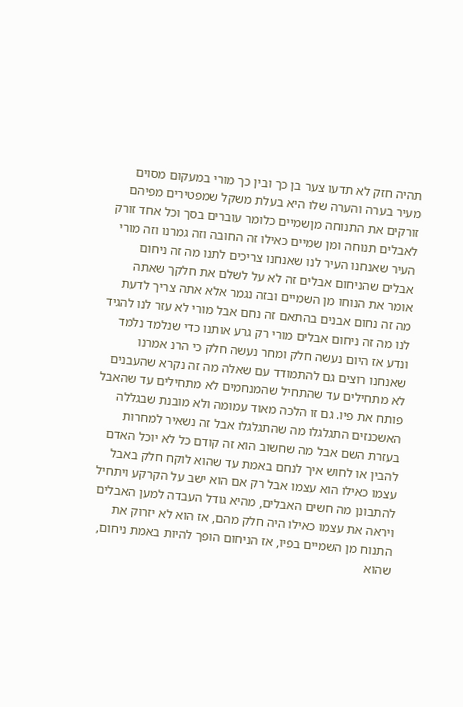תהיה חזק לא תדעו צער בן כך ובין כך מורי במעקום מסוים מעיר בערה והערה שלו היא בעלת משקל שמפטירים מפיהם זורקים את התנוחה מןשמיים כלומר עוברים בסך וכל אחד זורק לאבלים תנוחה ומן שמיים כאילו זה החובה וזה גמרנו וזה מורי העיר שאנחנו העיר לנו שאנחנו צריכים לתנו מה זה ניחום אבלים שהניחום אבלים זה לא על לשלם את חלקך שאתה אומר את הנוחו מן השמיים ובזה נגמר אלא אתה צריך לדעת מה זה נחום אבנים בהתאם זה נחם אבל מורי לא עזר לנו להגיד לנו מה זה ניחום אבלים מורי רק גרע אותנו כדי שנלמד נלמד ונדע אז היום נעשה חלק ומחר נעשה חלק כי הרנ אמרנו שאנחנו רוצים גם להתמודד עם שאלה מה זה נקרא שהעבנים לא מתחילים עד שהתחיל שהמנחמים לא מתחילים עד שהאבל פותח את פיו. גם זו הלכה מאוד עמומה ולא מובנת שבגללה האשכנזים התגלגלו מה שהתגלגלו אבל זה נשאיר למחרות בעזרת השם אבל מה שחשוב הוא זה קודם כל לא יוכל האדם להבין או לחוש איך לנחם באמת עד שהוא לוקח חלק באבל עצמו כאילו הוא עצמו אבל רק אם הוא ישב על הקרקע ויתחיל להתבונן מה חשים האבלים, מהיא גודל העבדה למען האבלים ויראה את עצמו כאילו היה חלק מהם, אז הוא לא יזרוק את התנוח מן השמיים בפיו, אז הניחום הופך להיות באמת ניחום, שהוא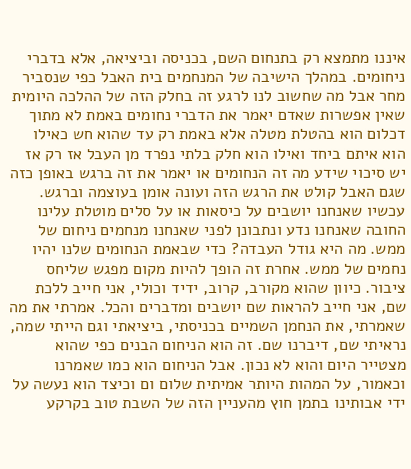איננו מתמצא רק בתנחום השם, בכניסה וביציאה, אלא בדברי ניחומים. במהלך הישיבה של המנחמים בית האבל כפי שנסביר מחר אבל מה שחשוב לנו לרגע זה בחלק הזה של ההלכה היומית שאין אפשרות שאדם יאמר את הדברי נחומים באמת לא מתוך דכלום הוא בהטלת מטלה אלא באמת רק עד שהוא חש כאילו הוא איתם ביחד ואילו הוא חלק בלתי נפרד מן העבל אז רק אז יש סיכוי שידע מה זה הנחומים או יאמר את זה ברגש באופן כזה שגם האבל קולט את הרגש הזה ועונה אומן בעוצמה וברגש. עכשיו שאנחנו יושבים על כיסאות או על סלים מוטלת עלינו החובה שאנחנו נדע ונתבונן לפני שאנחנו מנחמים ניחום של ממש. מה היא גודל העבדה? כדי שבאמת הנחומים שלנו יהיו נחמים של ממש. אחרת זה הופך להיות מקום מפגש שליחס ציבור. כיוון שהוא מקורב, קרוב, ידיד וכולי, אני חייב ללכת שם, אני חייב להראות שם יושבים ומדברים והכל. אמרתי את מה שאמרתי, את הנחמן השמיים בכניסתי, ביציאתי וגם הייתי שמה, נראיתי שם, דיברנו שם. זה הוא הניחום הבנים כפי שהוא מצטייר היום והוא לא נכון. אבל הניחום הוא כמו שאמרנו וכאמור, על המהות היותר אמיתית שלום ום וכיצד הוא נעשה על ידי אבותינו בתמן חוץ מהעניין הזה של השבת טוב בקרקע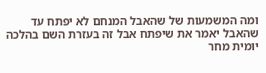ומה המשמעות של שהאבל המנחם לא יפתח עד שהאבל יאמר את שיפתח אבל זה בעזרת השם בהלכה יומית מחר